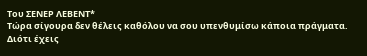Του ΣΕΝΕΡ ΛΕΒΕΝΤ*
Τώρα σίγουρα δεν θέλεις καθόλου να σου υπενθυμίσω κάποια πράγματα. Διότι έχεις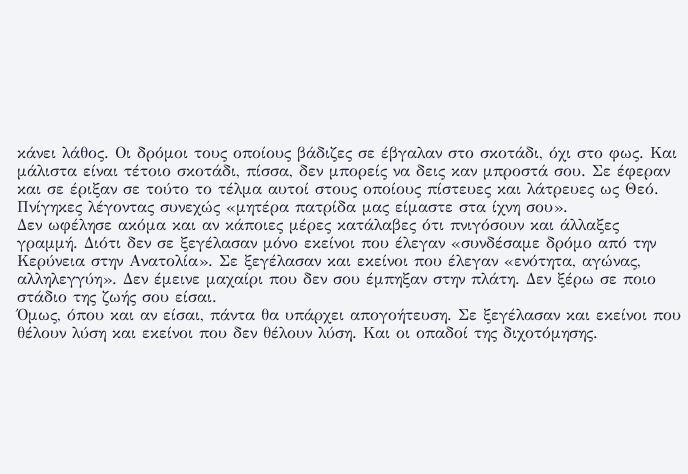κάνει λάθος. Οι δρόμοι τους οποίους βάδιζες σε έβγαλαν στο σκοτάδι, όχι στο φως. Και μάλιστα είναι τέτοιο σκοτάδι, πίσσα, δεν μπορείς να δεις καν μπροστά σου. Σε έφεραν και σε έριξαν σε τούτο το τέλμα αυτοί στους οποίους πίστευες και λάτρευες ως Θεό. Πνίγηκες λέγοντας συνεχώς «μητέρα πατρίδα μας είμαστε στα ίχνη σου».
Δεν ωφέλησε ακόμα και αν κάποιες μέρες κατάλαβες ότι πνιγόσουν και άλλαξες γραμμή. Διότι δεν σε ξεγέλασαν μόνο εκείνοι που έλεγαν «συνδέσαμε δρόμο από την Κερύνεια στην Ανατολία». Σε ξεγέλασαν και εκείνοι που έλεγαν «ενότητα, αγώνας, αλληλεγγύη». Δεν έμεινε μαχαίρι που δεν σου έμπηξαν στην πλάτη. Δεν ξέρω σε ποιο στάδιο της ζωής σου είσαι.
Όμως, όπου και αν είσαι, πάντα θα υπάρχει απογοήτευση. Σε ξεγέλασαν και εκείνοι που θέλουν λύση και εκείνοι που δεν θέλουν λύση. Και οι οπαδοί της διχοτόμησης.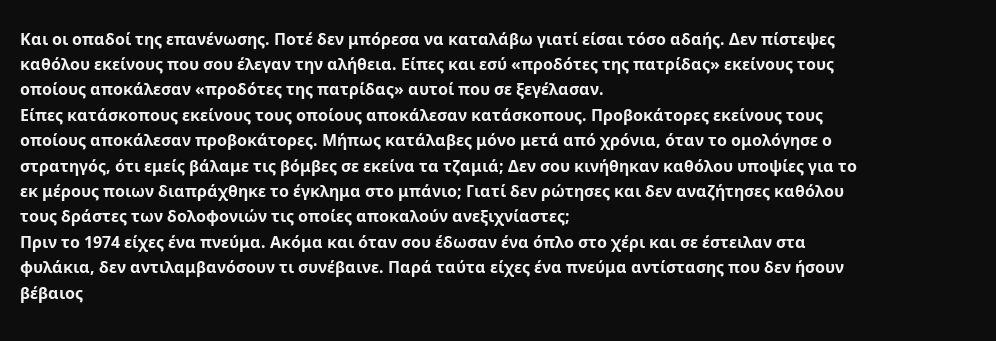Και οι οπαδοί της επανένωσης. Ποτέ δεν μπόρεσα να καταλάβω γιατί είσαι τόσο αδαής. Δεν πίστεψες καθόλου εκείνους που σου έλεγαν την αλήθεια. Είπες και εσύ «προδότες της πατρίδας» εκείνους τους οποίους αποκάλεσαν «προδότες της πατρίδας» αυτοί που σε ξεγέλασαν.
Είπες κατάσκοπους εκείνους τους οποίους αποκάλεσαν κατάσκοπους. Προβοκάτορες εκείνους τους οποίους αποκάλεσαν προβοκάτορες. Μήπως κατάλαβες μόνο μετά από χρόνια, όταν το ομολόγησε ο στρατηγός, ότι εμείς βάλαμε τις βόμβες σε εκείνα τα τζαμιά; Δεν σου κινήθηκαν καθόλου υποψίες για το εκ μέρους ποιων διαπράχθηκε το έγκλημα στο μπάνιο; Γιατί δεν ρώτησες και δεν αναζήτησες καθόλου τους δράστες των δολοφονιών τις οποίες αποκαλούν ανεξιχνίαστες;
Πριν το 1974 είχες ένα πνεύμα. Ακόμα και όταν σου έδωσαν ένα όπλο στο χέρι και σε έστειλαν στα φυλάκια, δεν αντιλαμβανόσουν τι συνέβαινε. Παρά ταύτα είχες ένα πνεύμα αντίστασης που δεν ήσουν βέβαιος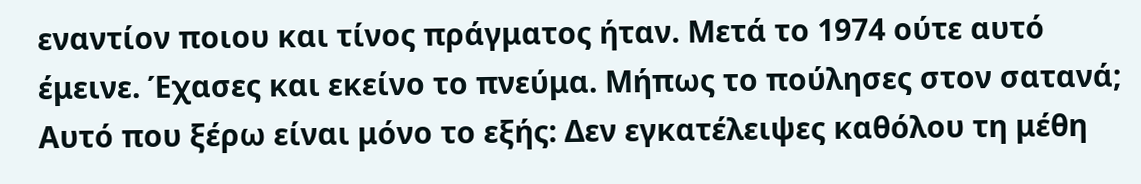εναντίον ποιου και τίνος πράγματος ήταν. Μετά το 1974 ούτε αυτό έμεινε. Έχασες και εκείνο το πνεύμα. Μήπως το πούλησες στον σατανά; Αυτό που ξέρω είναι μόνο το εξής: Δεν εγκατέλειψες καθόλου τη μέθη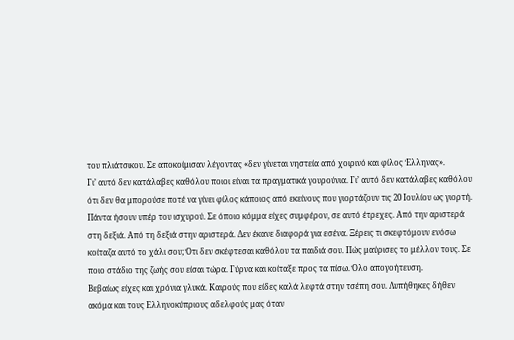του πλιάτσικου. Σε αποκοίμισαν λέγοντας «δεν γίνεται νηστεία από χοιρινό και φίλος Έλληνας».
Γι’ αυτό δεν κατάλαβες καθόλου ποιοι είναι τα πραγματικά γουρούνια. Γι’ αυτό δεν κατάλαβες καθόλου ότι δεν θα μπορούσε ποτέ να γίνει φίλος κάποιος από εκείνους που γιορτάζουν τις 20 Ιουλίου ως γιορτή. Πάντα ήσουν υπέρ του ισχυρού. Σε όποιο κόμμα είχες συμφέρον, σε αυτό έτρεχες. Από την αριστερά στη δεξιά. Από τη δεξιά στην αριστερά. Δεν έκανε διαφορά για εσένα. Ξέρεις τι σκεφτόμουν ενόσω κοίταζα αυτό το χάλι σου; Ότι δεν σκέφτεσαι καθόλου τα παιδιά σου. Πώς μαύρισες το μέλλον τους. Σε ποιο στάδιο της ζωής σου είσαι τώρα. Γύρνα και κοίταξε προς τα πίσω. Όλο απογοήτευση.
Βεβαίως είχες και χρόνια γλυκά. Καιρούς που είδες καλά λεφτά στην τσέπη σου. Λυπήθηκες δήθεν ακόμα και τους Ελληνοκύπριους αδελφούς μας όταν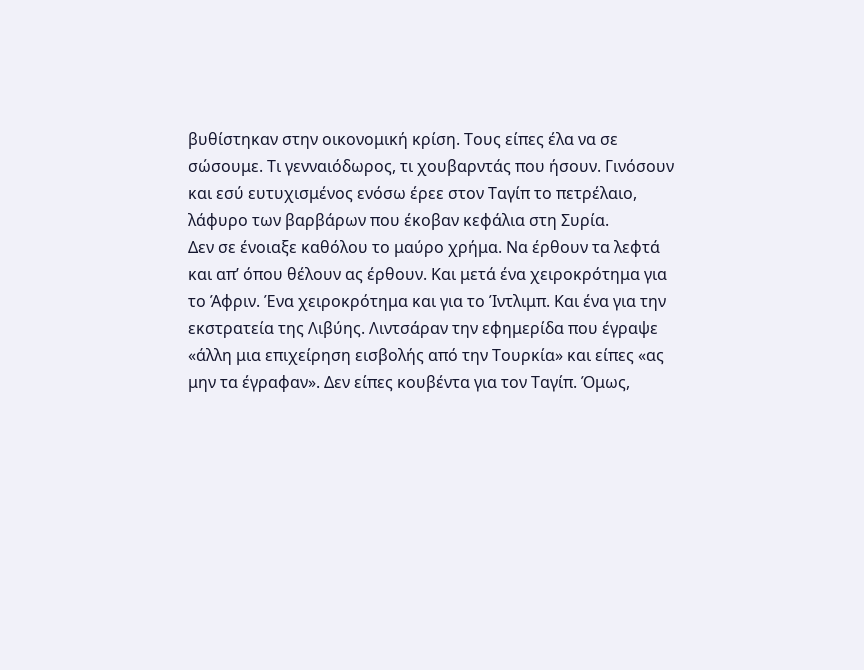βυθίστηκαν στην οικονομική κρίση. Τους είπες έλα να σε σώσουμε. Τι γενναιόδωρος, τι χουβαρντάς που ήσουν. Γινόσουν και εσύ ευτυχισμένος ενόσω έρεε στον Ταγίπ το πετρέλαιο, λάφυρο των βαρβάρων που έκοβαν κεφάλια στη Συρία.
Δεν σε ένοιαξε καθόλου το μαύρο χρήμα. Να έρθουν τα λεφτά και απ’ όπου θέλουν ας έρθουν. Και μετά ένα χειροκρότημα για το Άφριν. Ένα χειροκρότημα και για το Ίντλιμπ. Και ένα για την εκστρατεία της Λιβύης. Λιντσάραν την εφημερίδα που έγραψε «άλλη μια επιχείρηση εισβολής από την Τουρκία» και είπες «ας μην τα έγραφαν». Δεν είπες κουβέντα για τον Ταγίπ. Όμως,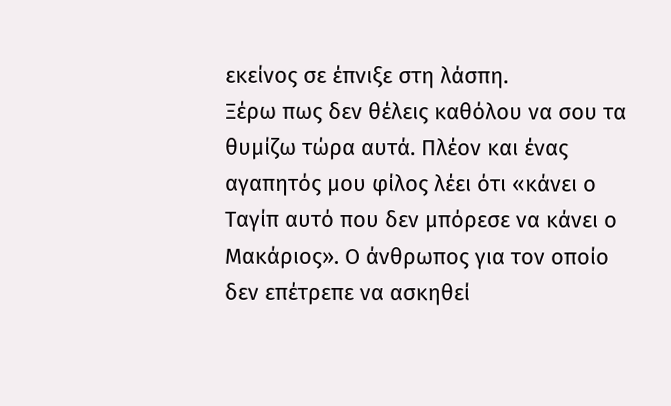εκείνος σε έπνιξε στη λάσπη.
Ξέρω πως δεν θέλεις καθόλου να σου τα θυμίζω τώρα αυτά. Πλέον και ένας αγαπητός μου φίλος λέει ότι «κάνει ο Ταγίπ αυτό που δεν μπόρεσε να κάνει ο Μακάριος». Ο άνθρωπος για τον οποίο δεν επέτρεπε να ασκηθεί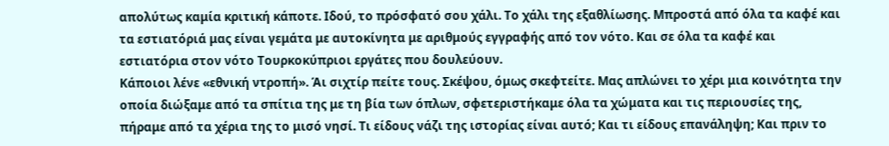απολύτως καμία κριτική κάποτε. Ιδού, το πρόσφατό σου χάλι. Το χάλι της εξαθλίωσης. Μπροστά από όλα τα καφέ και τα εστιατόριά μας είναι γεμάτα με αυτοκίνητα με αριθμούς εγγραφής από τον νότο. Και σε όλα τα καφέ και εστιατόρια στον νότο Τουρκοκύπριοι εργάτες που δουλεύουν.
Κάποιοι λένε «εθνική ντροπή». Άι σιχτίρ πείτε τους. Σκέψου, όμως σκεφτείτε. Μας απλώνει το χέρι μια κοινότητα την οποία διώξαμε από τα σπίτια της με τη βία των όπλων, σφετεριστήκαμε όλα τα χώματα και τις περιουσίες της, πήραμε από τα χέρια της το μισό νησί. Τι είδους νάζι της ιστορίας είναι αυτό; Και τι είδους επανάληψη; Και πριν το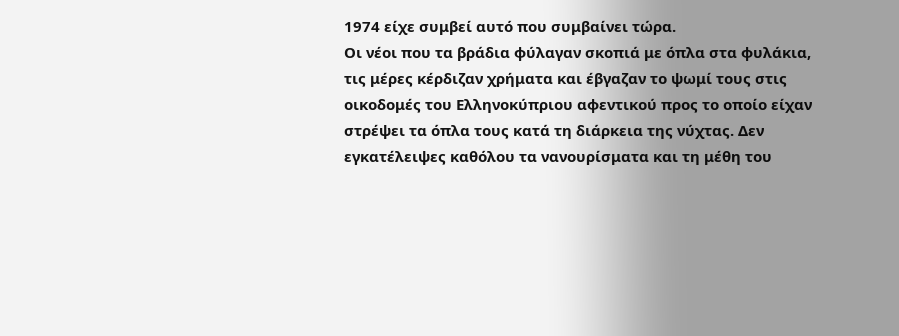1974 είχε συμβεί αυτό που συμβαίνει τώρα.
Οι νέοι που τα βράδια φύλαγαν σκοπιά με όπλα στα φυλάκια, τις μέρες κέρδιζαν χρήματα και έβγαζαν το ψωμί τους στις οικοδομές του Ελληνοκύπριου αφεντικού προς το οποίο είχαν στρέψει τα όπλα τους κατά τη διάρκεια της νύχτας. Δεν εγκατέλειψες καθόλου τα νανουρίσματα και τη μέθη του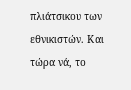πλιάτσικου των εθνικιστών. Και τώρα νά, το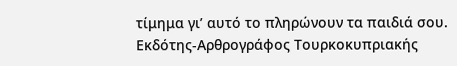τίμημα γι’ αυτό το πληρώνουν τα παιδιά σου.
Εκδότης-Αρθρογράφος Τουρκοκυπριακής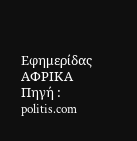Εφημερίδας ΑΦΡΙΚΑ
Πηγή : politis.com